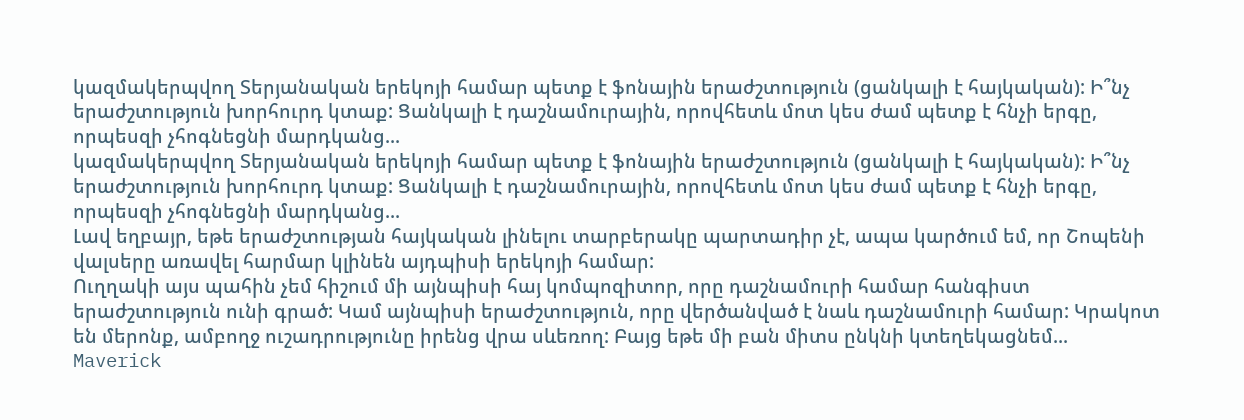կազմակերպվող Տերյանական երեկոյի համար պետք է ֆոնային երաժշտություն (ցանկալի է հայկական): Ի՞նչ երաժշտություն խորհուրդ կտաք: Ցանկալի է դաշնամուրային, որովհետև մոտ կես ժամ պետք է հնչի երգը, որպեսզի չհոգնեցնի մարդկանց...
կազմակերպվող Տերյանական երեկոյի համար պետք է ֆոնային երաժշտություն (ցանկալի է հայկական): Ի՞նչ երաժշտություն խորհուրդ կտաք: Ցանկալի է դաշնամուրային, որովհետև մոտ կես ժամ պետք է հնչի երգը, որպեսզի չհոգնեցնի մարդկանց...
Լավ եղբայր, եթե երաժշտության հայկական լինելու տարբերակը պարտադիր չէ, ապա կարծում եմ, որ Շոպենի վալսերը առավել հարմար կլինեն այդպիսի երեկոյի համար:
Ուղղակի այս պահին չեմ հիշում մի այնպիսի հայ կոմպոզիտոր, որը դաշնամուրի համար հանգիստ երաժշտություն ունի գրած: Կամ այնպիսի երաժշտություն, որը վերծանված է նաև դաշնամուրի համար: Կրակոտ են մերոնք, ամբողջ ուշադրությունը իրենց վրա սևեռող: Բայց եթե մի բան միտս ընկնի կտեղեկացնեմ...
Maverick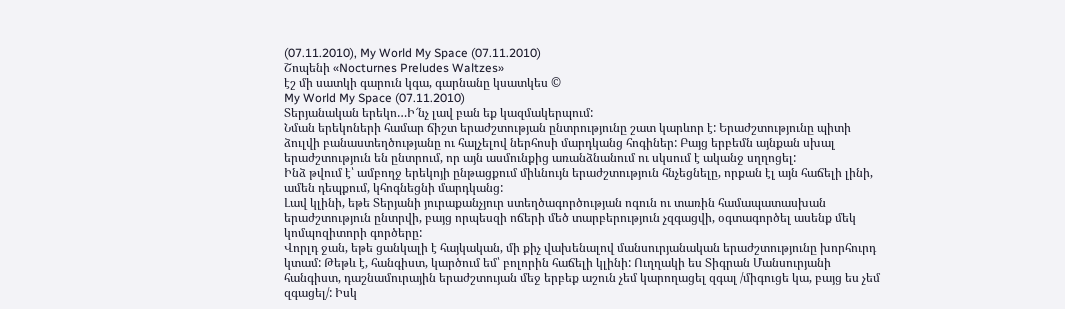(07.11.2010), My World My Space (07.11.2010)
Շոպենի «Nocturnes Preludes Waltzes»
էշ մի սատկի գարուն կգա, գարնանը կսատկես ©
My World My Space (07.11.2010)
Տերյանական երեկո…Ի՜նչ լավ բան եք կազմակերպում:
Նման երեկոների համար ճիշտ երաժշտության ընտրությունը շատ կարևոր է: Երաժշտությունը պիտի ձուլվի բանաստեղծությանը ու հալչելով ներհոսի մարդկանց հոգիներ: Բայց երբեմն այնքան սխալ երաժշտություն են ընտրում, որ այն ասմունքից առանձնանում ու սկսում է ականջ սղղոցել:
Ինձ թվում է՝ ամբողջ երեկոյի ընթացքում միևնույն երաժշտություն հնչեցնելը, որքան էլ այն հաճելի լինի, ամեն դեպքում, կհոգնեցնի մարդկանց:
Լավ կլինի, եթե Տերյանի յուրաքանչյուր ստեղծագործության ոգուն ու տառին համապատասխան երաժշտություն ընտրվի, բայց որպեսզի ոճերի մեծ տարբերություն չզգացվի, օգտագործել ասենք մեկ կոմպոզիտորի գործերը:
Վորլդ ջան, եթե ցանկալի է հայկական, մի քիչ վախենալով մանսուրյանական երաժշտությունը խորհուրդ կտամ: Թեթև է, հանգիստ, կարծում եմ՝ բոլորին հաճելի կլինի: Ուղղակի ես Տիգրան Մանսուրյանի հանգիստ, դաշնամուրային երաժշտույան մեջ երբեք աշուն չեմ կարողացել զգալ /միգուցե կա, բայց ես չեմ զգացել/: Իսկ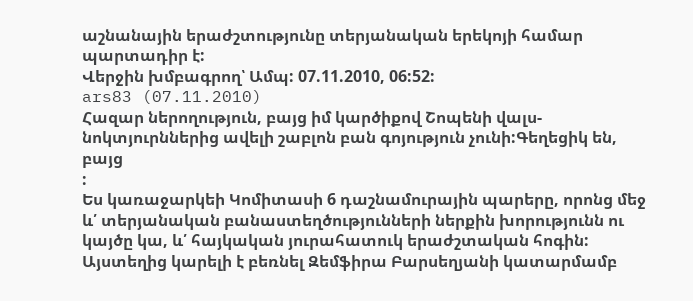աշնանային երաժշտությունը տերյանական երեկոյի համար պարտադիր է:
Վերջին խմբագրող՝ Ամպ: 07.11.2010, 06:52:
ars83 (07.11.2010)
Հազար ներողություն, բայց իմ կարծիքով Շոպենի վալս-նոկտյուրններից ավելի շաբլոն բան գոյություն չունի:Գեղեցիկ են, բայց
:
Ես կառաջարկեի Կոմիտասի 6 դաշնամուրային պարերը, որոնց մեջ և՛ տերյանական բանաստեղծությունների ներքին խորությունն ու կայծը կա, և՛ հայկական յուրահատուկ երաժշտական հոգին: Այստեղից կարելի է բեռնել Զեմֆիրա Բարսեղյանի կատարմամբ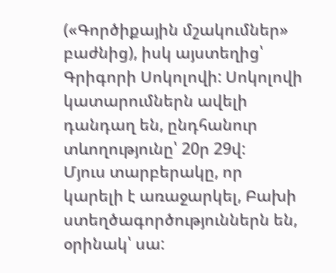(«Գործիքային մշակումներ» բաժնից), իսկ այստեղից՝ Գրիգորի Սոկոլովի: Սոկոլովի կատարումներն ավելի դանդաղ են, ընդհանուր տևողությունը՝ 20ր 29վ:
Մյուս տարբերակը, որ կարելի է առաջարկել, Բախի ստեղծագործություններն են, օրինակ՝ սա: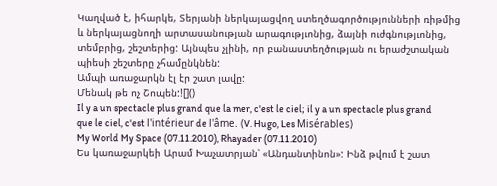Կաղված է, իհարկե, Տերյանի ներկայացվող ստեղծագործությունների ռիթմից և ներկայացնողի արտասանության արագությւոնից, ձայնի ուժգնությւոնից, տեմբրից, շեշտերից: Այնպես չլինի, որ բանաստեղծության ու երաժշտական պիեսի շեշտերը չհամընկնեն:
Ամպի առաջարկն էլ էր շատ լավը:
Մենակ թե ոչ Շոպեն:![]()
Il y a un spectacle plus grand que la mer, c'est le ciel; il y a un spectacle plus grand que le ciel, c'est l'intérieur de l'âme. (V. Hugo, Les Misérables)
My World My Space (07.11.2010), Rhayader (07.11.2010)
Ես կառաջարկեի Արամ Խաչատրյան՝ «Անդանտինոն»: Ինձ թվում է շատ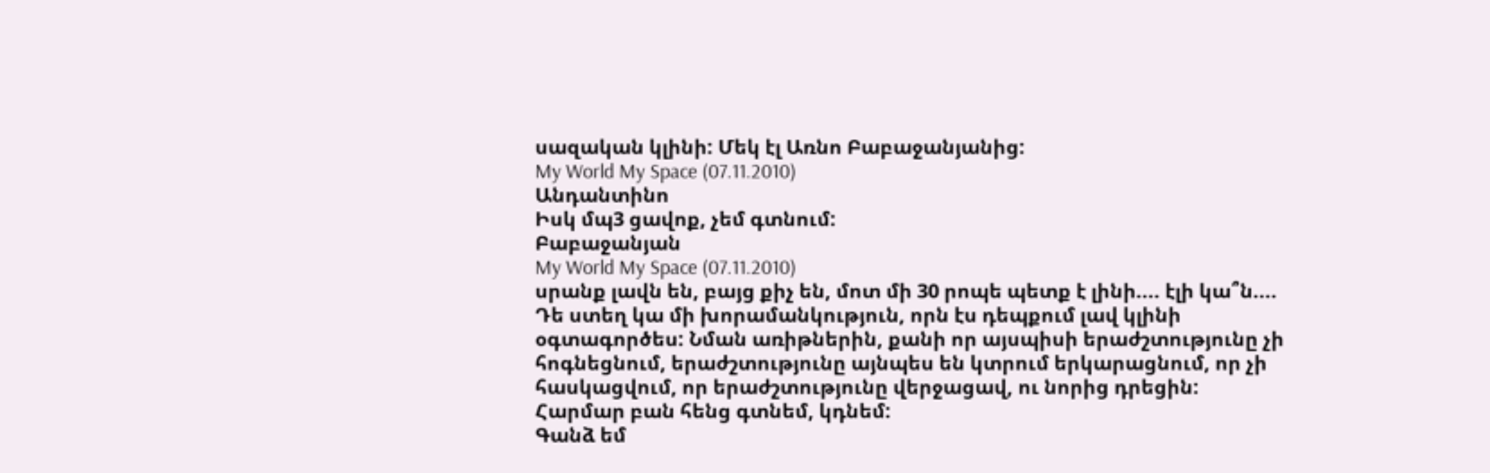սազական կլինի: Մեկ էլ Առնո Բաբաջանյանից:
My World My Space (07.11.2010)
Անդանտինո
Իսկ մպ3 ցավոք, չեմ գտնում:
Բաբաջանյան
My World My Space (07.11.2010)
սրանք լավն են, բայց քիչ են, մոտ մի 30 րոպե պետք է լինի.... էլի կա՞ն....
Դե ստեղ կա մի խորամանկություն, որն էս դեպքում լավ կլինի օգտագործես: Նման առիթներին, քանի որ այսպիսի երաժշտությունը չի հոգնեցնում, երաժշտությունը այնպես են կտրում երկարացնում, որ չի հասկացվում, որ երաժշտությունը վերջացավ, ու նորից դրեցին:
Հարմար բան հենց գտնեմ, կդնեմ:
Գանձ եմ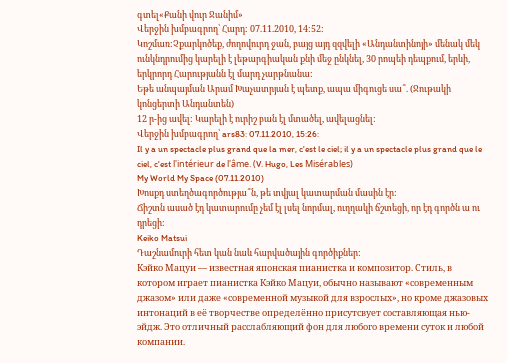գտել«Քանի վուր Ջանիմ»
Վերջին խմբագրող՝ Հարդ: 07.11.2010, 14:52:
Կոշմառ:Չքարկոծեք, ժողովուրդ ջան, բայց այդ զզվելի «Անդանտինոյի» մենակ մեկ ունկնդրումից կարելի է լեթարգիական քնի մեջ ընկնել, 30 րոպեի դեպքում, երևի, երկրորդ Հարությանն էլ մարդ չարթնանա:
Եթե անպայման Արամ Խաչատրյան է պետք, ապա միգուցե սա՞. (Ջութակի կոնցերտի Անդանտեն)
12 ր-ից ավել: Կարելի է ուրիշ բան էլ մտածել, ավելացնել:
Վերջին խմբագրող՝ ars83: 07.11.2010, 15:26:
Il y a un spectacle plus grand que la mer, c'est le ciel; il y a un spectacle plus grand que le ciel, c'est l'intérieur de l'âme. (V. Hugo, Les Misérables)
My World My Space (07.11.2010)
Խոսքդ ստեղծագործությա՞ն, թե տվյալ կատարման մասին էր:
Ճիշտն ասած էդ կատարումը չեմ էլ լսել նորմալ, ուղղակի ճշտեցի, որ էդ գործն ա ու դրեցի:
Keiko Matsui
Դաշնամուրի հետ կան նաև հարվածային գործիքներ:
Кэйко Мацуи — известная японская пианистка и композитор. Стиль, в котором играет пианистка Кэйко Мацуи, обычно называют «современным джазом» или даже «современной музыкой для взрослых», но кроме джазовых интонаций в её творчестве определённо присутсвует составляющая нью-эйдж. Это отличный расслабляющий фон для любого времени суток и любой компании.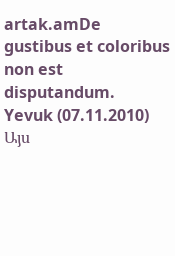artak.amDe gustibus et coloribus non est disputandum.
Yevuk (07.11.2010)
Այս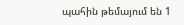պահին թեմայում են 1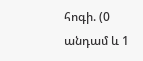հոգի. (0 անդամ և 1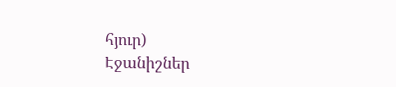հյուր)
Էջանիշներ